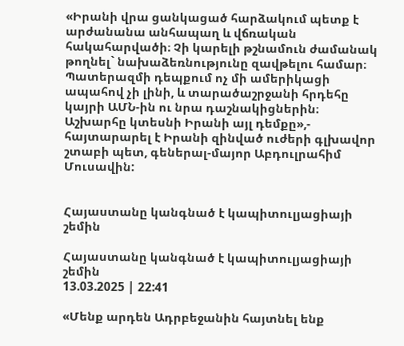«Իրանի վրա ցանկացած հարձակում պետք է արժանանա անհապաղ և վճռական հակահարվածի։ Չի կարելի թշնամուն ժամանակ թողնել` նախաձեռնությունը զավթելու համար։ Պատերազմի դեպքում ոչ մի ամերիկացի ապահով չի լինի, և տարածաշրջանի հրդեհը կայրի ԱՄՆ-ին ու նրա դաշնակիցներին։ Աշխարհը կտեսնի Իրանի այլ դեմքը»,- հայտարարել է Իրանի զինված ուժերի գլխավոր շտաբի պետ, գեներալ-մայոր Աբդուլրահիմ Մուսավին:


Հայաստանը կանգնած է կապիտուլյացիայի շեմին

Հայաստանը կանգնած է կապիտուլյացիայի շեմին
13.03.2025 | 22:41

«Մենք արդեն Ադրբեջանին հայտնել ենք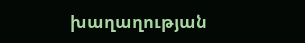խաղաղության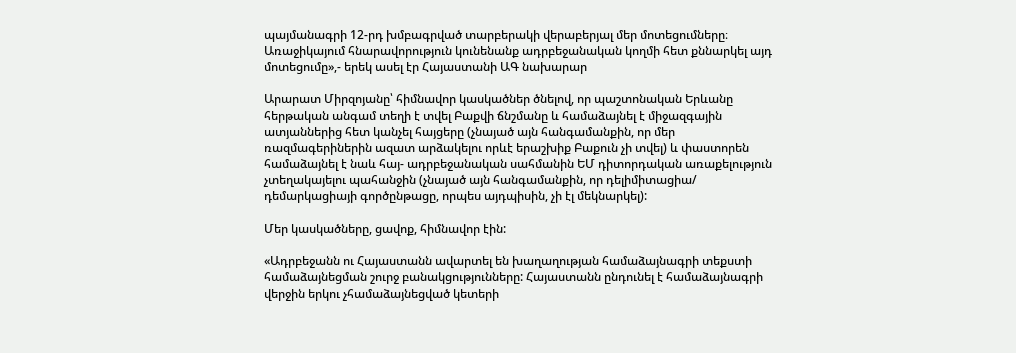պայմանագրի 12-րդ խմբագրված տարբերակի վերաբերյալ մեր մոտեցումները։ Առաջիկայում հնարավորություն կունենանք ադրբեջանական կողմի հետ քննարկել այդ մոտեցումը»,- երեկ ասել էր Հայաստանի ԱԳ նախարար

Արարատ Միրզոյանը՝ հիմնավոր կասկածներ ծնելով, որ պաշտոնական Երևանը հերթական անգամ տեղի է տվել Բաքվի ճնշմանը և համաձայնել է միջազգային ատյաններից հետ կանչել հայցերը (չնայած այն հանգամանքին, որ մեր ռազմագերիներին ազատ արձակելու որևէ երաշխիք Բաքուն չի տվել) և փաստորեն համաձայնել է նաև հայ- ադրբեջանական սահմանին ԵՄ դիտորդական առաքելություն չտեղակայելու պահանջին (չնայած այն հանգամանքին, որ դելիմիտացիա/ դեմարկացիայի գործընթացը, որպես այդպիսին, չի էլ մեկնարկել):

Մեր կասկածները, ցավոք, հիմնավոր էին:

«Ադրբեջանն ու Հայաստանն ավարտել են խաղաղության համաձայնագրի տեքստի համաձայնեցման շուրջ բանակցությունները: Հայաստանն ընդունել է համաձայնագրի վերջին երկու չհամաձայնեցված կետերի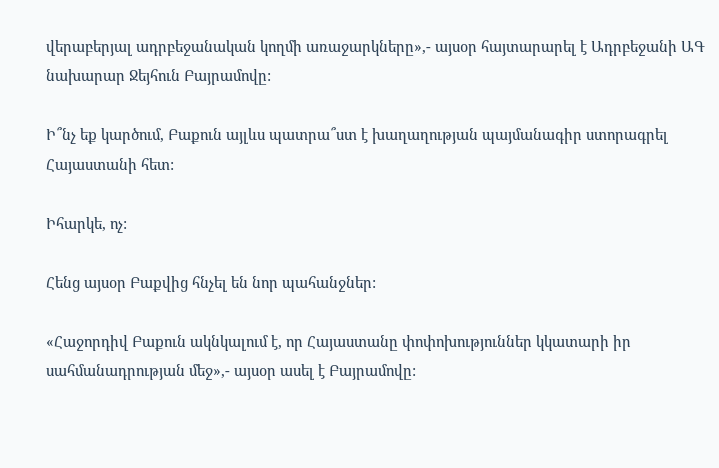վերաբերյալ ադրբեջանական կողմի առաջարկները»,- այսօր հայտարարել է Ադրբեջանի ԱԳ նախարար Ջեյհուն Բայրամովը:

Ի՞նչ եք կարծում, Բաքուն այլևս պատրա՞ստ է խաղաղության պայմանագիր ստորագրել Հայաստանի հետ:

Իհարկե, ոչ:

Հենց այսօր Բաքվից հնչել են նոր պահանջներ:

«Հաջորդիվ Բաքուն ակնկալում է, որ Հայաստանը փոփոխություններ կկատարի իր սահմանադրության մեջ»,- այսօր ասել է Բայրամովը: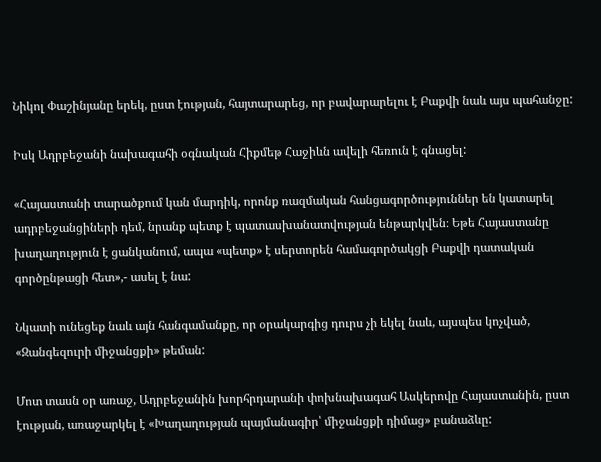Նիկոլ Փաշինյանը երեկ, ըստ էության, հայտարարեց, որ բավարարելու է Բաքվի նաև այս պահանջը:

Իսկ Ադրբեջանի նախագահի օգնական Հիքմեթ Հաջիևն ավելի հեռուն է գնացել:

«Հայաստանի տարածքում կան մարդիկ, որոնք ռազմական հանցագործություններ են կատարել ադրբեջանցիների դեմ, նրանք պետք է պատասխանատվության ենթարկվեն։ Եթե Հայաստանը խաղաղություն է ցանկանում, ապա «պետք» է սերտորեն համագործակցի Բաքվի դատական գործընթացի հետ»,- ասել է նա:

Նկատի ունեցեք նաև այն հանգամանքը, որ օրակարգից դուրս չի եկել նաև, այսպես կոչված, «Զանգեզուրի միջանցքի» թեման:

Մոտ տասն օր առաջ, Ադրբեջանին խորհրդարանի փոխնախագահ Ասկերովը Հայաստանին, ըստ էության, առաջարկել է «Խաղաղության պայմանագիր՝ միջանցքի դիմաց» բանաձևը: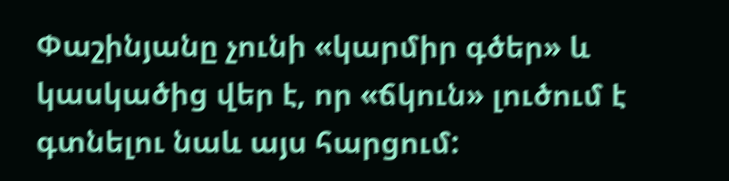Փաշինյանը չունի «կարմիր գծեր» և կասկածից վեր է, որ «ճկուն» լուծում է գտնելու նաև այս հարցում: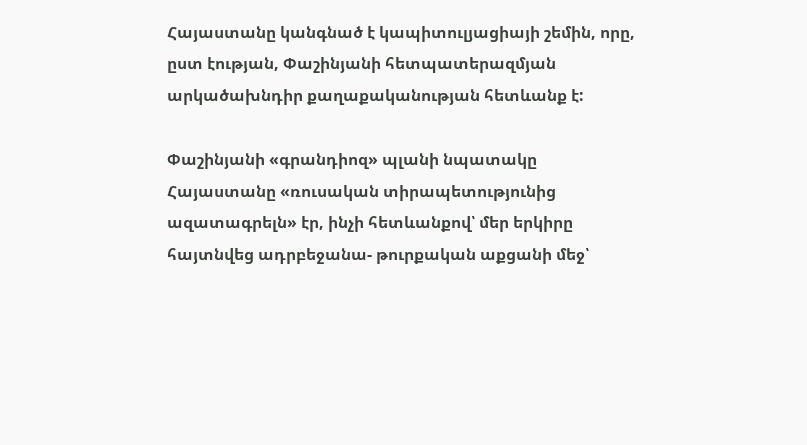Հայաստանը կանգնած է կապիտուլյացիայի շեմին, որը, ըստ էության, Փաշինյանի հետպատերազմյան արկածախնդիր քաղաքականության հետևանք է:

Փաշինյանի «գրանդիոզ» պլանի նպատակը Հայաստանը «ռուսական տիրապետությունից ազատագրելն» էր, ինչի հետևանքով՝ մեր երկիրը հայտնվեց ադրբեջանա- թուրքական աքցանի մեջ՝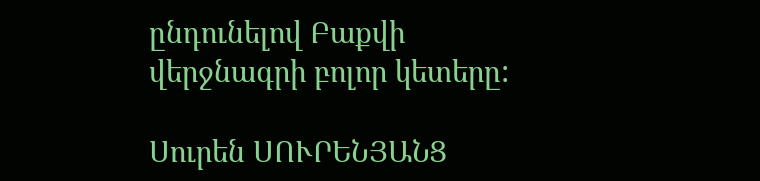ընդունելով Բաքվի վերջնագրի բոլոր կետերը:

Սուրեն ՍՈՒՐԵՆՅԱՆՑ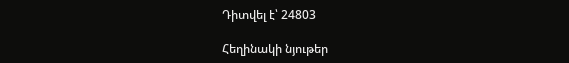Դիտվել է՝ 24803

Հեղինակի նյութեր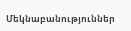Մեկնաբանություններ